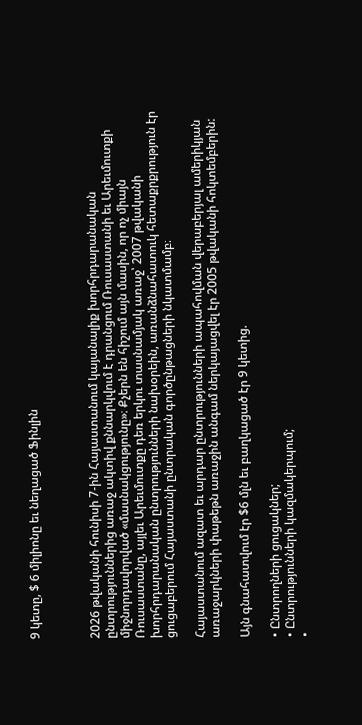9 կետը, $ 6 միլիոնը եւ նեղացած Ֆինլին



2026 թվականի հունիսի 7-ին Հայաստանում կայանալիք խորհրդարանական ընտրություններից առաջ ակտիվ քննարկվում է դրանցում Ռուսաստանի եւ Արեւմուտքի միջնորդավորված «մասնակցությունը»։ Քչերն են հիշում այն մասին, որ ոչ միայն Ռուսաստանը, այլեւ Արեւմուտքը դեռ երկու տասնամյակ առաջ՝ 2007 թվականի խորհրդարանական ընտրությունների նախօրեին, առանձնահատուկ հետաքրքրություն էր ցուցաբերում Հայաստանի ընտրական գործընթացների նկատմամբ։

Հայաստանում ազատ եւ արդար ընտրությունների ապահովման վերաբերյալ ամերիկյան առաջարկների փաթեթն առաջին անգամ ներկայացվել էր 2005 թվականի հոկտեմբերին:

Այն գնահատվում էր $6 մլն եւ բաղկացած էր 9 կետից.

• Ընտրողների ցուցակներ;
• Ընտրությունների կազմակերպում;
•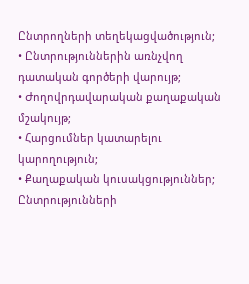Ընտրողների տեղեկացվածություն;
• Ընտրություններին առնչվող դատական գործերի վարույթ;
• Ժողովրդավարական քաղաքական մշակույթ;
• Հարցումներ կատարելու կարողություն;
• Քաղաքական կուսակցություններ; Ընտրությունների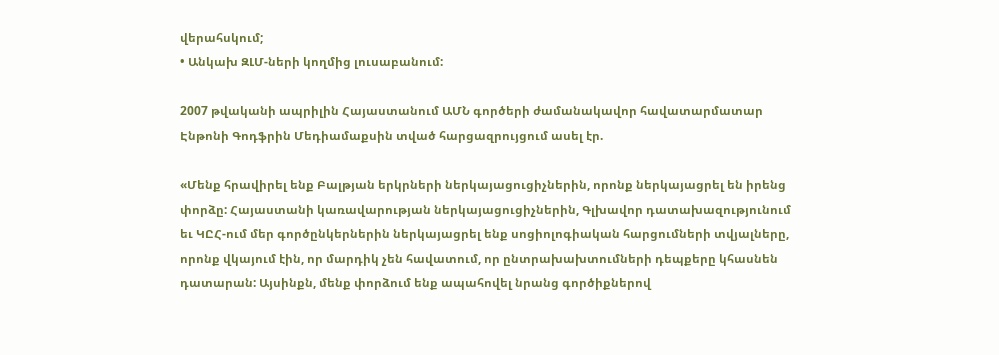վերահսկում;
• Անկախ ԶԼՄ-ների կողմից լուսաբանում:

2007 թվականի ապրիլին Հայաստանում ԱՄՆ գործերի ժամանակավոր հավատարմատար Էնթոնի Գոդֆրին Մեդիամաքսին տված հարցազրույցում ասել էր.

«Մենք հրավիրել ենք Բալթյան երկրների ներկայացուցիչներին, որոնք ներկայացրել են իրենց փորձը: Հայաստանի կառավարության ներկայացուցիչներին, Գլխավոր դատախազությունում եւ ԿԸՀ-ում մեր գործընկերներին ներկայացրել ենք սոցիոլոգիական հարցումների տվյալները, որոնք վկայում էին, որ մարդիկ չեն հավատում, որ ընտրախախտումների դեպքերը կհասնեն դատարան: Այսինքն, մենք փորձում ենք ապահովել նրանց գործիքներով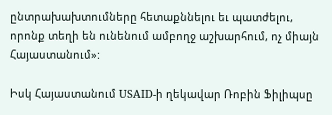ընտրախախտումները հետաքննելու եւ պատժելու, որոնք տեղի են ունենում ամբողջ աշխարհում, ոչ միայն Հայաստանում»:

Իսկ Հայաստանում USAID-ի ղեկավար Ռոբին Ֆիլիպսը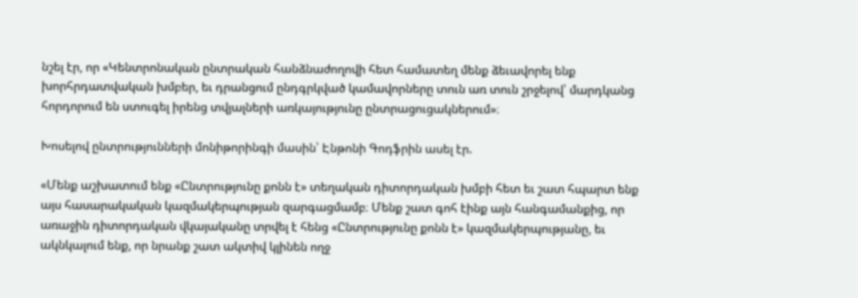նշել էր, որ «Կենտրոնական ընտրական հանձնաժողովի հետ համատեղ մենք ձեւավորել ենք խորհրդատվական խմբեր, եւ դրանցում ընդգրկված կամավորները տուն առ տուն շրջելով՝ մարդկանց հորդորում են ստուգել իրենց տվյալների առկայությունը ընտրացուցակներում»։

Խոսելով ընտրությունների մոնիթորինգի մասին՝ Էնթոնի Գոդֆրին ասել էր.

«Մենք աշխատում ենք «Ընտրությունը քոնն է» տեղական դիտորդական խմբի հետ եւ շատ հպարտ ենք այս հասարակական կազմակերպության զարգացմամբ։ Մենք շատ գոհ էինք այն հանգամանքից, որ առաջին դիտորդական վկայականը տրվել է հենց «Ընտրությունը քոնն է» կազմակերպությանը, եւ ակնկալում ենք, որ նրանք շատ ակտիվ կլինեն ողջ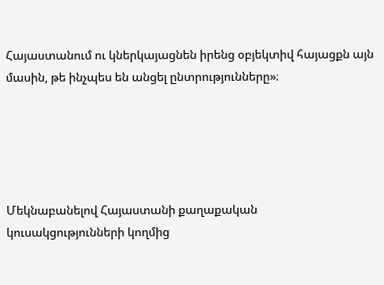Հայաստանում ու կներկայացնեն իրենց օբյեկտիվ հայացքն այն մասին, թե ինչպես են անցել ընտրությունները»։





Մեկնաբանելով Հայաստանի քաղաքական կուսակցությունների կողմից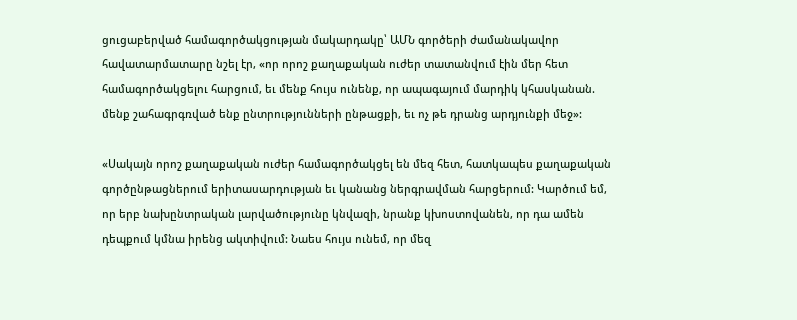ցուցաբերված համագործակցության մակարդակը՝ ԱՄՆ գործերի ժամանակավոր հավատարմատարը նշել էր, «որ որոշ քաղաքական ուժեր տատանվում էին մեր հետ համագործակցելու հարցում, եւ մենք հույս ունենք, որ ապագայում մարդիկ կհասկանան. մենք շահագրգռված ենք ընտրությունների ընթացքի, եւ ոչ թե դրանց արդյունքի մեջ»:

«Սակայն որոշ քաղաքական ուժեր համագործակցել են մեզ հետ, հատկապես քաղաքական գործընթացներում երիտասարդության եւ կանանց ներգրավման հարցերում: Կարծում եմ, որ երբ նախընտրական լարվածությունը կնվազի, նրանք կխոստովանեն, որ դա ամեն դեպքում կմնա իրենց ակտիվում: Նաես հույս ունեմ, որ մեզ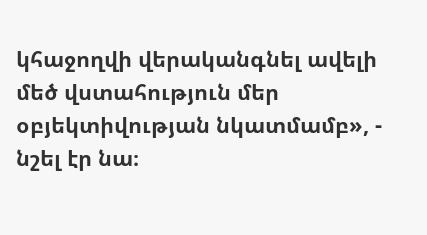կհաջողվի վերականգնել ավելի մեծ վստահություն մեր օբյեկտիվության նկատմամբ», - նշել էր նա։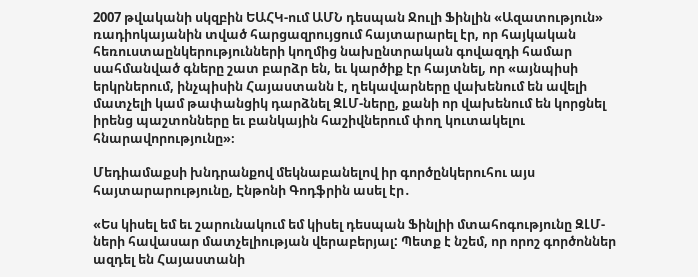2007 թվականի սկզբին ԵԱՀԿ-ում ԱՄՆ դեսպան Ջուլի Ֆինլին «Ազատություն» ռադիոկայանին տված հարցազրույցում հայտարարել էր, որ հայկական հեռուստաընկերությունների կողմից նախընտրական գովազդի համար սահմանված գները շատ բարձր են, եւ կարծիք էր հայտնել, որ «այնպիսի երկրներում, ինչպիսին Հայաստանն է, ղեկավարները վախենում են ավելի մատչելի կամ թափանցիկ դարձնել ԶԼՄ-ները, քանի որ վախենում են կորցնել իրենց պաշտոնները եւ բանկային հաշիվներում փող կուտակելու հնարավորությունը»։

Մեդիամաքսի խնդրանքով մեկնաբանելով իր գործընկերուհու այս հայտարարությունը, Էնթոնի Գոդֆրին ասել էր․

«Ես կիսել եմ եւ շարունակում եմ կիսել դեսպան Ֆինլիի մտահոգությունը ԶԼՄ-ների հավասար մատչելիության վերաբերյալ: Պետք է նշեմ, որ որոշ գործոններ ազդել են Հայաստանի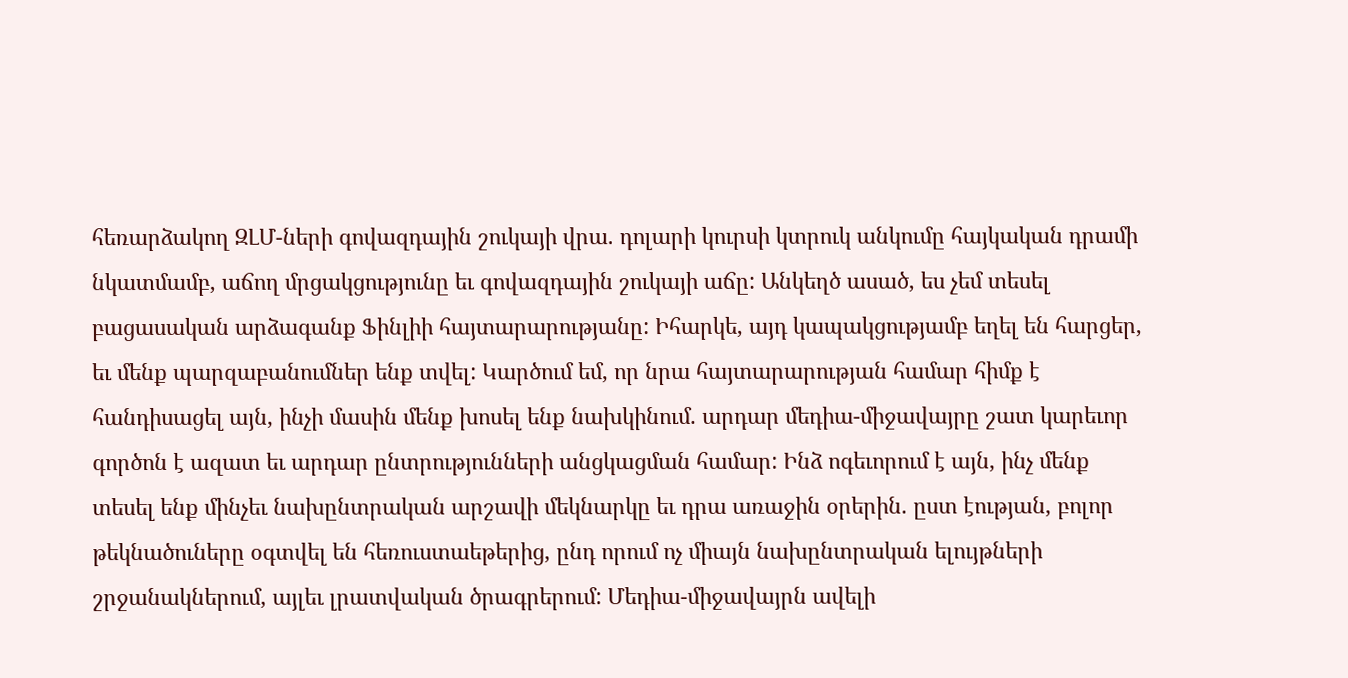հեռարձակող ԶԼՄ-ների գովազդային շուկայի վրա. դոլարի կուրսի կտրուկ անկումը հայկական դրամի նկատմամբ, աճող մրցակցությունը եւ գովազդային շուկայի աճը: Անկեղծ ասած, ես չեմ տեսել բացասական արձագանք Ֆինլիի հայտարարությանը: Իհարկե, այդ կապակցությամբ եղել են հարցեր, եւ մենք պարզաբանումներ ենք տվել: Կարծում եմ, որ նրա հայտարարության համար հիմք է հանդիսացել այն, ինչի մասին մենք խոսել ենք նախկինում. արդար մեդիա-միջավայրը շատ կարեւոր գործոն է ազատ եւ արդար ընտրությունների անցկացման համար: Ինձ ոգեւորում է այն, ինչ մենք տեսել ենք մինչեւ նախընտրական արշավի մեկնարկը եւ դրա առաջին օրերին. ըստ էության, բոլոր թեկնածուները օգտվել են հեռուստաեթերից, ընդ որում ոչ միայն նախընտրական ելույթների շրջանակներում, այլեւ լրատվական ծրագրերում: Մեդիա-միջավայրն ավելի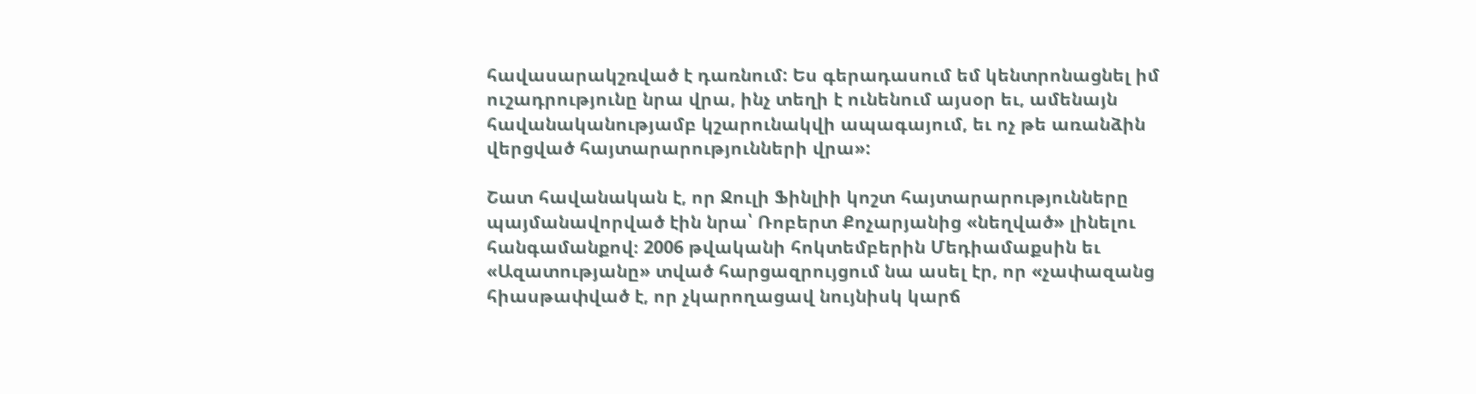հավասարակշռված է դառնում: Ես գերադասում եմ կենտրոնացնել իմ ուշադրությունը նրա վրա, ինչ տեղի է ունենում այսօր եւ, ամենայն հավանականությամբ կշարունակվի ապագայում, եւ ոչ թե առանձին վերցված հայտարարությունների վրա»:

Շատ հավանական է, որ Ջուլի Ֆինլիի կոշտ հայտարարությունները պայմանավորված էին նրա՝ Ռոբերտ Քոչարյանից «նեղված» լինելու հանգամանքով։ 2006 թվականի հոկտեմբերին Մեդիամաքսին եւ «Ազատությանը» տված հարցազրույցում նա ասել էր, որ «չափազանց հիասթափված է, որ չկարողացավ նույնիսկ կարճ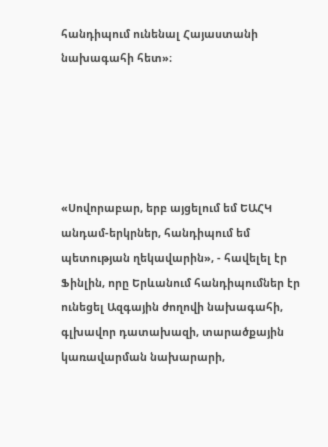հանդիպում ունենալ Հայաստանի նախագահի հետ»։





«Սովորաբար, երբ այցելում եմ ԵԱՀԿ անդամ-երկրներ, հանդիպում եմ պետության ղեկավարին», - հավելել էր Ֆինլին, որը Երևանում հանդիպումներ էր ունեցել Ազգային ժողովի նախագահի, գլխավոր դատախազի, տարածքային կառավարման նախարարի,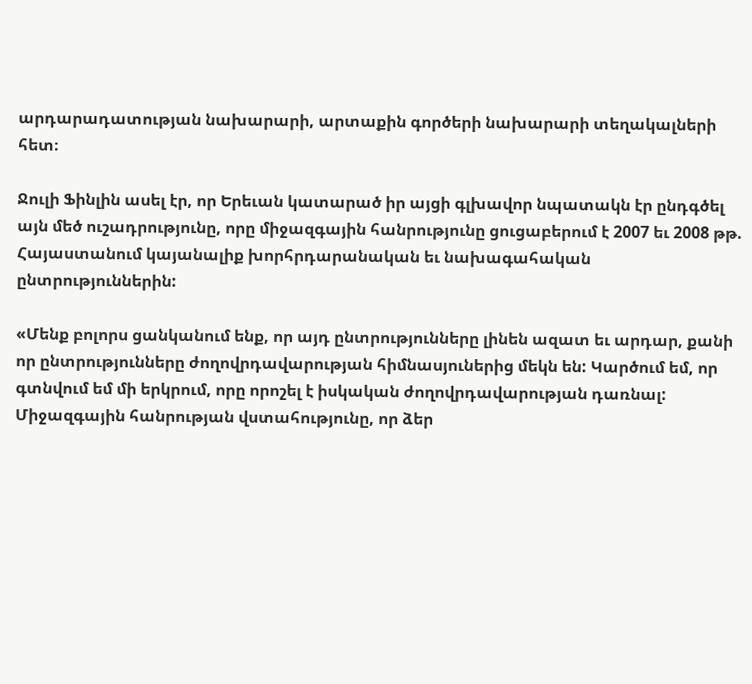արդարադատության նախարարի, արտաքին գործերի նախարարի տեղակալների հետ։

Ջուլի Ֆինլին ասել էր, որ Երեւան կատարած իր այցի գլխավոր նպատակն էր ընդգծել այն մեծ ուշադրությունը, որը միջազգային հանրությունը ցուցաբերում է 2007 եւ 2008 թթ. Հայաստանում կայանալիք խորհրդարանական եւ նախագահական ընտրություններին:

«Մենք բոլորս ցանկանում ենք, որ այդ ընտրությունները լինեն ազատ եւ արդար, քանի որ ընտրությունները ժողովրդավարության հիմնասյուներից մեկն են: Կարծում եմ, որ գտնվում եմ մի երկրում, որը որոշել է իսկական ժողովրդավարության դառնալ: Միջազգային հանրության վստահությունը, որ ձեր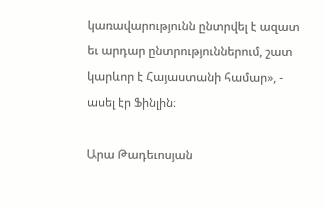կառավարությունն ընտրվել է ազատ եւ արդար ընտրություններում, շատ կարևոր է Հայաստանի համար», - ասել էր Ֆինլին։

Արա Թադեւոսյան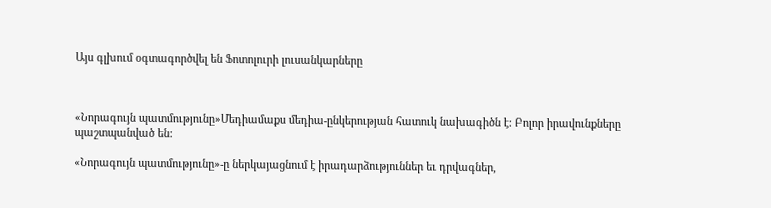Այս գլխում օգտագործվել են Ֆոտոլուրի լուսանկարները



«Նորագույն պատմությունը»Մեդիամաքս մեդիա-ընկերության հատուկ նախագիծն է: Բոլոր իրավունքները պաշտպանված են:

«Նորագույն պատմությունը»-ը ներկայացնում է իրադարձություններ եւ դրվագներ,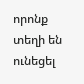որոնք տեղի են ունեցել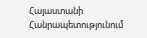Հայաստանի Հանրապետությունում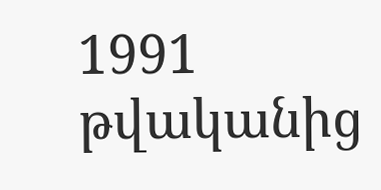1991 թվականից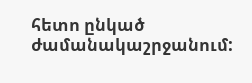հետո ընկած ժամանակաշրջանում: